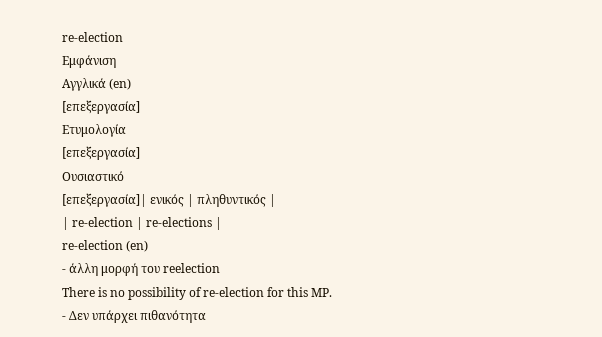re-election
Εμφάνιση
Αγγλικά (en)
[επεξεργασία]
Ετυμολογία
[επεξεργασία]
Ουσιαστικό
[επεξεργασία]| ενικός | πληθυντικός |
| re-election | re-elections |
re-election (en)
- άλλη μορφή του reelection
There is no possibility of re-election for this MP.
- Δεν υπάρχει πιθανότητα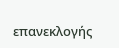επανεκλογής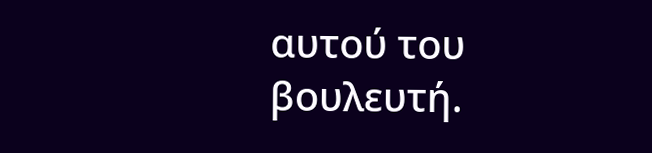αυτού του βουλευτή.